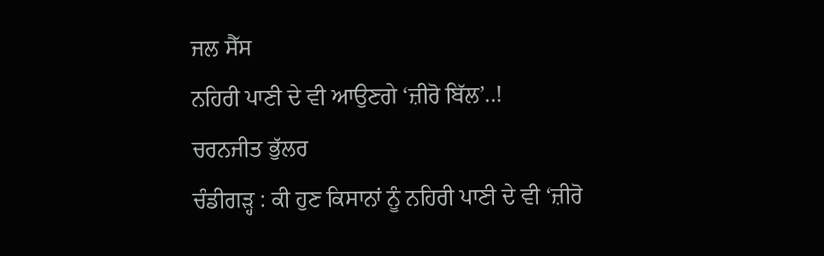ਜਲ ਸੈੱਸ
ਨਹਿਰੀ ਪਾਣੀ ਦੇ ਵੀ ਆਉਣਗੇ ‘ਜ਼ੀਰੋ ਬਿੱਲ’..!
ਚਰਨਜੀਤ ਭੁੱਲਰ
ਚੰਡੀਗੜ੍ਹ : ਕੀ ਹੁਣ ਕਿਸਾਨਾਂ ਨੂੰ ਨਹਿਰੀ ਪਾਣੀ ਦੇ ਵੀ ‘ਜ਼ੀਰੋ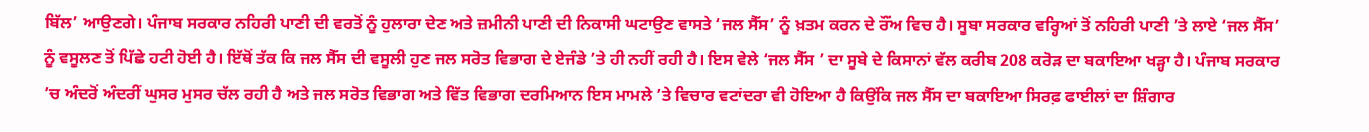ਬਿੱਲ’ ਆਉਣਗੇ। ਪੰਜਾਬ ਸਰਕਾਰ ਨਹਿਰੀ ਪਾਣੀ ਦੀ ਵਰਤੋਂ ਨੂੰ ਹੁਲਾਰਾ ਦੇਣ ਅਤੇ ਜ਼ਮੀਨੀ ਪਾਣੀ ਦੀ ਨਿਕਾਸੀ ਘਟਾਉਣ ਵਾਸਤੇ ‘ਜਲ ਸੈੱਸ’ ਨੂੰ ਖ਼ਤਮ ਕਰਨ ਦੇ ਰੌਂਅ ਵਿਚ ਹੈ। ਸੂਬਾ ਸਰਕਾਰ ਵਰ੍ਹਿਆਂ ਤੋਂ ਨਹਿਰੀ ਪਾਣੀ ’ਤੇ ਲਾਏ ‘ਜਲ ਸੈੱਸ’ ਨੂੰ ਵਸੂਲਣ ਤੋਂ ਪਿੱਛੇ ਹਟੀ ਹੋਈ ਹੈ। ਇੱਥੋਂ ਤੱਕ ਕਿ ਜਲ ਸੈੱਸ ਦੀ ਵਸੂਲੀ ਹੁਣ ਜਲ ਸਰੋਤ ਵਿਭਾਗ ਦੇ ਏਜੰਡੇ ’ਤੇ ਹੀ ਨਹੀਂ ਰਹੀ ਹੈ। ਇਸ ਵੇਲੇ ‘ਜਲ ਸੈੱਸ ’ ਦਾ ਸੂਬੇ ਦੇ ਕਿਸਾਨਾਂ ਵੱਲ ਕਰੀਬ 208 ਕਰੋੜ ਦਾ ਬਕਾਇਆ ਖੜ੍ਹਾ ਹੈ। ਪੰਜਾਬ ਸਰਕਾਰ ’ਚ ਅੰਦਰੋਂ ਅੰਦਰੀਂ ਘੁਸਰ ਮੁਸਰ ਚੱਲ ਰਹੀ ਹੈ ਅਤੇ ਜਲ ਸਰੋਤ ਵਿਭਾਗ ਅਤੇ ਵਿੱਤ ਵਿਭਾਗ ਦਰਮਿਆਨ ਇਸ ਮਾਮਲੇ ’ਤੇ ਵਿਚਾਰ ਵਟਾਂਦਰਾ ਵੀ ਹੋਇਆ ਹੈ ਕਿਉਂਕਿ ਜਲ ਸੈੱਸ ਦਾ ਬਕਾਇਆ ਸਿਰਫ਼ ਫਾਈਲਾਂ ਦਾ ਸ਼ਿੰਗਾਰ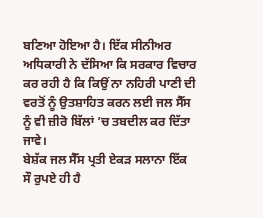ਬਣਿਆ ਹੋਇਆ ਹੈ। ਇੱਕ ਸੀਨੀਅਰ ਅਧਿਕਾਰੀ ਨੇ ਦੱਸਿਆ ਕਿ ਸਰਕਾਰ ਵਿਚਾਰ ਕਰ ਰਹੀ ਹੈ ਕਿ ਕਿਉਂ ਨਾ ਨਹਿਰੀ ਪਾਣੀ ਦੀ ਵਰਤੋਂ ਨੂੰ ਉਤਸ਼ਾਹਿਤ ਕਰਨ ਲਈ ਜਲ ਸੈੱਸ ਨੂੰ ਵੀ ਜ਼ੀਰੋ ਬਿੱਲਾਂ ’ਚ ਤਬਦੀਲ ਕਰ ਦਿੱਤਾ ਜਾਵੇ।
ਬੇਸ਼ੱਕ ਜਲ ਸੈੱਸ ਪ੍ਰਤੀ ਏਕੜ ਸਲਾਨਾ ਇੱਕ ਸੌ ਰੁਪਏ ਹੀ ਹੈ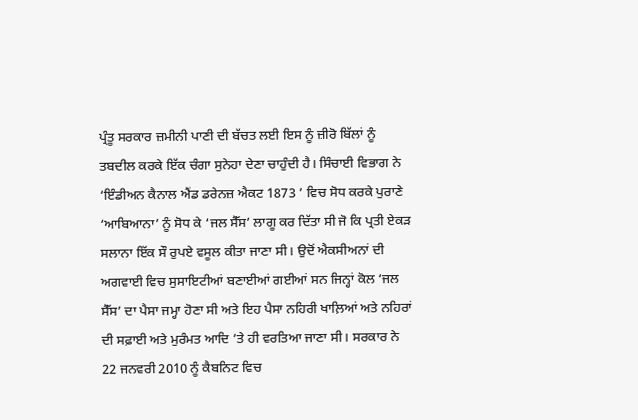ਪ੍ਰੰਤੂ ਸਰਕਾਰ ਜ਼ਮੀਨੀ ਪਾਣੀ ਦੀ ਬੱਚਤ ਲਈ ਇਸ ਨੂੰ ਜ਼ੀਰੋ ਬਿੱਲਾਂ ਨੂੰ ਤਬਦੀਲ ਕਰਕੇ ਇੱਕ ਚੰਗਾ ਸੁਨੇਹਾ ਦੇਣਾ ਚਾਹੁੰਦੀ ਹੈ। ਸਿੰਚਾਈ ਵਿਭਾਗ ਨੇ ‘ਇੰਡੀਅਨ ਕੈਨਾਲ ਐਂਡ ਡਰੇਨਜ਼ ਐਕਟ 1873 ’ ਵਿਚ ਸੋਧ ਕਰਕੇ ਪੁਰਾਣੇ ‘ਆਬਿਆਨਾ’ ਨੂੰ ਸੋਧ ਕੇ ‘ਜਲ ਸੈੱਸ’ ਲਾਗੂ ਕਰ ਦਿੱਤਾ ਸੀ ਜੋ ਕਿ ਪ੍ਰਤੀ ਏਕੜ ਸਲਾਨਾ ਇੱਕ ਸੌ ਰੁਪਏ ਵਸੂਲ ਕੀਤਾ ਜਾਣਾ ਸੀ। ਉਦੋਂ ਐਕਸੀਅਨਾਂ ਦੀ ਅਗਵਾਈ ਵਿਚ ਸੁਸਾਇਟੀਆਂ ਬਣਾਈਆਂ ਗਈਆਂ ਸਨ ਜਿਨ੍ਹਾਂ ਕੋਲ ‘ਜਲ ਸੈੱਸ’ ਦਾ ਪੈਸਾ ਜਮ੍ਹਾ ਹੋਣਾ ਸੀ ਅਤੇ ਇਹ ਪੈਸਾ ਨਹਿਰੀ ਖਾਲ਼ਿਆਂ ਅਤੇ ਨਹਿਰਾਂ ਦੀ ਸਫ਼ਾਈ ਅਤੇ ਮੁਰੰਮਤ ਆਦਿ ’ਤੇ ਹੀ ਵਰਤਿਆ ਜਾਣਾ ਸੀ। ਸਰਕਾਰ ਨੇ 22 ਜਨਵਰੀ 2010 ਨੂੰ ਕੈਬਨਿਟ ਵਿਚ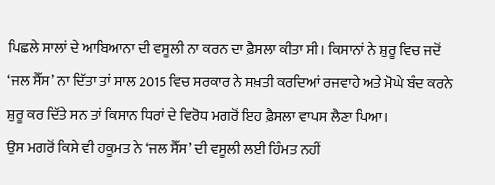ਪਿਛਲੇ ਸਾਲਾਂ ਦੇ ਆਬਿਆਨਾ ਦੀ ਵਸੂਲੀ ਨਾ ਕਰਨ ਦਾ ਫ਼ੈਸਲਾ ਕੀਤਾ ਸੀ। ਕਿਸਾਨਾਂ ਨੇ ਸ਼ੁਰੂ ਵਿਚ ਜਦੋਂ ‘ਜਲ ਸੈੱਸ’ ਨਾ ਦਿੱਤਾ ਤਾਂ ਸਾਲ 2015 ਵਿਚ ਸਰਕਾਰ ਨੇ ਸਖ਼ਤੀ ਕਰਦਿਆਂ ਰਜਵਾਹੇ ਅਤੇ ਮੋਘੇ ਬੰਦ ਕਰਨੇ ਸ਼ੁਰੂ ਕਰ ਦਿੱਤੇ ਸਨ ਤਾਂ ਕਿਸਾਨ ਧਿਰਾਂ ਦੇ ਵਿਰੋਧ ਮਗਰੋਂ ਇਹ ਫ਼ੈਸਲਾ ਵਾਪਸ ਲੈਣਾ ਪਿਆ।
ਉਸ ਮਗਰੋਂ ਕਿਸੇ ਵੀ ਹਕੂਮਤ ਨੇ ‘ਜਲ ਸੈੱਸ’ ਦੀ ਵਸੂਲੀ ਲਈ ਹਿੰਮਤ ਨਹੀਂ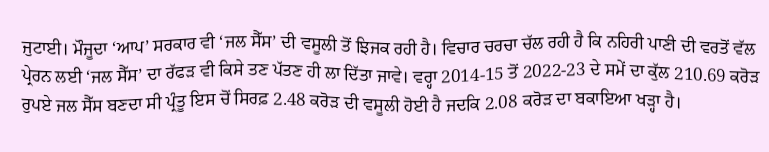ਜੁਟਾਈ। ਮੌਜੂਦਾ ‘ਆਪ’ ਸਰਕਾਰ ਵੀ ‘ਜਲ ਸੈੱਸ’ ਦੀ ਵਸੂਲੀ ਤੋਂ ਝਿਜਕ ਰਹੀ ਹੈ। ਵਿਚਾਰ ਚਰਚਾ ਚੱਲ ਰਹੀ ਹੈ ਕਿ ਨਹਿਰੀ ਪਾਣੀ ਦੀ ਵਰਤੋਂ ਵੱਲ ਪ੍ਰੇਰਨ ਲਈ ‘ਜਲ ਸੈੱਸ’ ਦਾ ਰੱਫੜ ਵੀ ਕਿਸੇ ਤਣ ਪੱਤਣ ਹੀ ਲਾ ਦਿੱਤਾ ਜਾਵੇ। ਵਰ੍ਹਾ 2014-15 ਤੋਂ 2022-23 ਦੇ ਸਮੇਂ ਦਾ ਕੁੱਲ 210.69 ਕਰੋੜ ਰੁਪਏ ਜਲ ਸੈੱਸ ਬਣਦਾ ਸੀ ਪ੍ਰੰਤੂ ਇਸ ਚੋਂ ਸਿਰਫ਼ 2.48 ਕਰੋੜ ਦੀ ਵਸੂਲੀ ਹੋਈ ਹੈ ਜਦਕਿ 2.08 ਕਰੋੜ ਦਾ ਬਕਾਇਆ ਖੜ੍ਹਾ ਹੈ।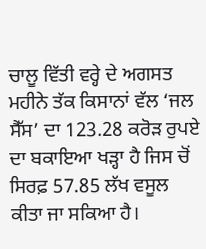ਚਾਲੂ ਵਿੱਤੀ ਵਰ੍ਹੇ ਦੇ ਅਗਸਤ ਮਹੀਨੇ ਤੱਕ ਕਿਸਾਨਾਂ ਵੱਲ ‘ਜਲ ਸੈੱਸ’ ਦਾ 123.28 ਕਰੋੜ ਰੁਪਏ ਦਾ ਬਕਾਇਆ ਖੜ੍ਹਾ ਹੈ ਜਿਸ ਚੋਂ ਸਿਰਫ਼ 57.85 ਲੱਖ ਵਸੂਲ ਕੀਤਾ ਜਾ ਸਕਿਆ ਹੈ।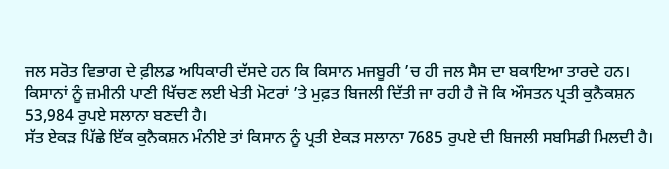ਜਲ ਸਰੋਤ ਵਿਭਾਗ ਦੇ ਫ਼ੀਲਡ ਅਧਿਕਾਰੀ ਦੱਸਦੇ ਹਨ ਕਿ ਕਿਸਾਨ ਮਜਬੂਰੀ ’ਚ ਹੀ ਜਲ ਸੈਸ ਦਾ ਬਕਾਇਆ ਤਾਰਦੇ ਹਨ। ਕਿਸਾਨਾਂ ਨੂੰ ਜ਼ਮੀਨੀ ਪਾਣੀ ਖਿੱਚਣ ਲਈ ਖੇਤੀ ਮੋਟਰਾਂ ’ਤੇ ਮੁਫ਼ਤ ਬਿਜਲੀ ਦਿੱਤੀ ਜਾ ਰਹੀ ਹੈ ਜੋ ਕਿ ਔਸਤਨ ਪ੍ਰਤੀ ਕੁਨੈਕਸ਼ਨ 53,984 ਰੁਪਏ ਸਲਾਨਾ ਬਣਦੀ ਹੈ।
ਸੱਤ ਏਕੜ ਪਿੱਛੇ ਇੱਕ ਕੁਨੈਕਸ਼ਨ ਮੰਨੀਏ ਤਾਂ ਕਿਸਾਨ ਨੂੰ ਪ੍ਰਤੀ ਏਕੜ ਸਲਾਨਾ 7685 ਰੁਪਏ ਦੀ ਬਿਜਲੀ ਸਬਸਿਡੀ ਮਿਲਦੀ ਹੈ।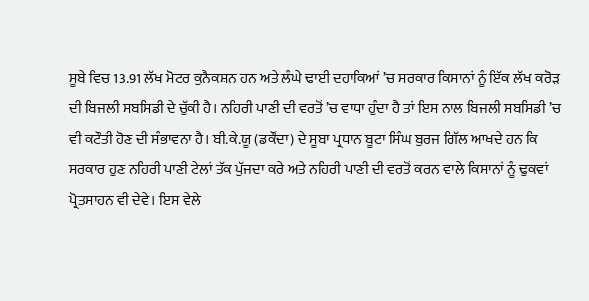ਸੂਬੇ ਵਿਚ 13.91 ਲੱਖ ਮੋਟਰ ਕੁਨੈਕਸ਼ਨ ਹਨ ਅਤੇ ਲੰਘੇ ਢਾਈ ਦਹਾਕਿਆਂ ’ਚ ਸਰਕਾਰ ਕਿਸਾਨਾਂ ਨੂੰ ਇੱਕ ਲੱਖ ਕਰੋੜ ਦੀ ਬਿਜਲੀ ਸਬਸਿਡੀ ਦੇ ਚੁੱਕੀ ਹੈ। ਨਹਿਰੀ ਪਾਣੀ ਦੀ ਵਰਤੋਂ ’ਚ ਵਾਧਾ ਹੁੰਦਾ ਹੈ ਤਾਂ ਇਸ ਨਾਲ ਬਿਜਲੀ ਸਬਸਿਡੀ ’ਚ ਵੀ ਕਟੌਤੀ ਹੋਣ ਦੀ ਸੰਭਾਵਨਾ ਹੈ। ਬੀ.ਕੇ.ਯੂ (ਡਕੌਂਦਾ) ਦੇ ਸੂਬਾ ਪ੍ਰਧਾਨ ਬੂਟਾ ਸਿੰਘ ਬੁਰਜ ਗਿੱਲ ਆਖਦੇ ਹਨ ਕਿ ਸਰਕਾਰ ਹੁਣ ਨਹਿਰੀ ਪਾਣੀ ਟੇਲਾਂ ਤੱਕ ਪੁੱਜਦਾ ਕਰੇ ਅਤੇ ਨਹਿਰੀ ਪਾਣੀ ਦੀ ਵਰਤੋਂ ਕਰਨ ਵਾਲੇ ਕਿਸਾਨਾਂ ਨੂੰ ਢੁਕਵਾਂ ਪ੍ਰੋਤਸਾਹਨ ਵੀ ਦੇਵੇ। ਇਸ ਵੇਲੇ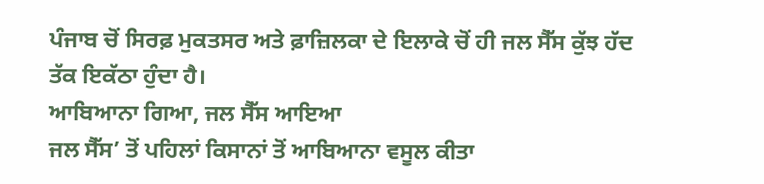ਪੰਜਾਬ ਚੋਂ ਸਿਰਫ਼ ਮੁਕਤਸਰ ਅਤੇ ਫ਼ਾਜ਼ਿਲਕਾ ਦੇ ਇਲਾਕੇ ਚੋਂ ਹੀ ਜਲ ਸੈੱਸ ਕੁੱਝ ਹੱਦ ਤੱਕ ਇਕੱਠਾ ਹੁੰਦਾ ਹੈ।
ਆਬਿਆਨਾ ਗਿਆ, ਜਲ ਸੈੱਸ ਆਇਆ
ਜਲ ਸੈੱਸ’ ਤੋਂ ਪਹਿਲਾਂ ਕਿਸਾਨਾਂ ਤੋਂ ਆਬਿਆਨਾ ਵਸੂਲ ਕੀਤਾ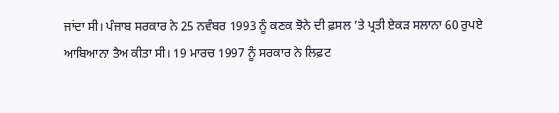ਜਾਂਦਾ ਸੀ। ਪੰਜਾਬ ਸਰਕਾਰ ਨੇ 25 ਨਵੰਬਰ 1993 ਨੂੰ ਕਣਕ ਝੋਨੇ ਦੀ ਫ਼ਸਲ ’ਤੇ ਪ੍ਰਤੀ ਏਕੜ ਸਲਾਨਾ 60 ਰੁਪਏ ਆਬਿਆਨਾ ਤੈਅ ਕੀਤਾ ਸੀ। 19 ਮਾਰਚ 1997 ਨੂੰ ਸਰਕਾਰ ਨੇ ਲਿਫ਼ਟ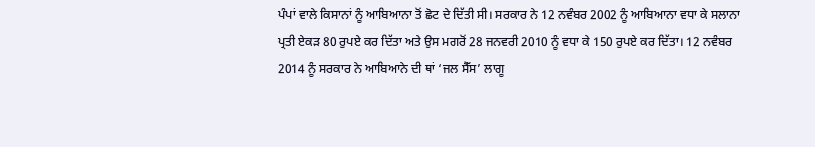ਪੰਪਾਂ ਵਾਲੇ ਕਿਸਾਨਾਂ ਨੂੰ ਆਬਿਆਨਾ ਤੋਂ ਛੋਟ ਦੇ ਦਿੱਤੀ ਸੀ। ਸਰਕਾਰ ਨੇ 12 ਨਵੰਬਰ 2002 ਨੂੰ ਆਬਿਆਨਾ ਵਧਾ ਕੇ ਸਲਾਨਾ ਪ੍ਰਤੀ ਏਕੜ 80 ਰੁਪਏ ਕਰ ਦਿੱਤਾ ਅਤੇ ਉਸ ਮਗਰੋਂ 28 ਜਨਵਰੀ 2010 ਨੂੰ ਵਧਾ ਕੇ 150 ਰੁਪਏ ਕਰ ਦਿੱਤਾ। 12 ਨਵੰਬਰ 2014 ਨੂੰ ਸਰਕਾਰ ਨੇ ਆਬਿਆਨੇ ਦੀ ਥਾਂ ‘ਜਲ ਸੈੱਸ’ ਲਾਗੂ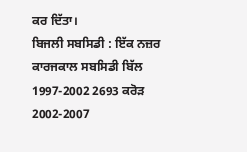ਕਰ ਦਿੱਤਾ।
ਬਿਜਲੀ ਸਬਸਿਡੀ : ਇੱਕ ਨਜ਼ਰ
ਕਾਰਜਕਾਲ ਸਬਸਿਡੀ ਬਿੱਲ
1997-2002 2693 ਕਰੋੜ
2002-2007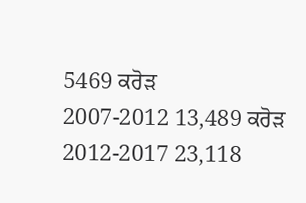5469 ਕਰੋੜ
2007-2012 13,489 ਕਰੋੜ
2012-2017 23,118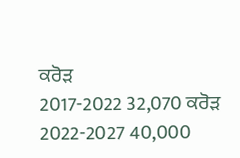ਕਰੋੜ
2017-2022 32,070 ਕਰੋੜ
2022-2027 40,000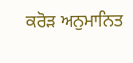ਕਰੋੜ ਅਨੁਮਾਨਿਤ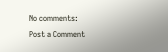No comments:
Post a Comment